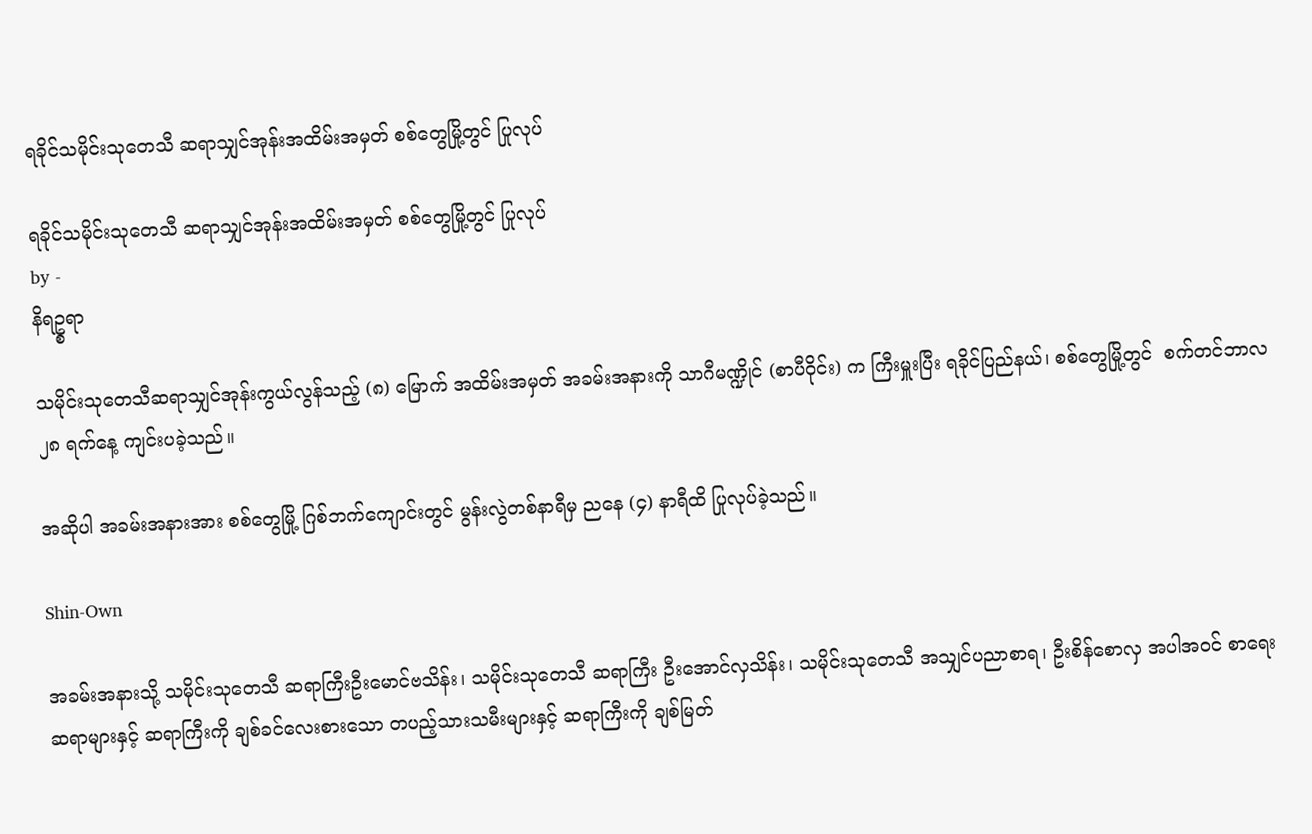ရခိုင်သမိုင်းသုတေသီ ဆရာသျှင်အုန်းအထိမ်းအမှတ် စစ်တွေမြို့တွင် ပြုလုပ်

ရခိုင်သမိုင်းသုတေသီ ဆရာသျှင်အုန်းအထိမ်းအမှတ် စစ်တွေမြို့တွင် ပြုလုပ်
by -
နိရဥ္စရာ

သမိုင်းသုတေသီဆရာသျှင်အုန်းကွယ်လွန်သည့် (၈) မြောက် အထိမ်းအမှတ် အခမ်းအနားကို သာဂီမဏ္ဍိုင် (စာပီဝိုင်း) က ကြီးမှူးပြီး ရခိုင်ပြည်နယ်၊ စစ်တွေမြို့တွင်  စက်တင်ဘာလ ၂၈ ရက်နေ့ ကျင်းပခဲ့သည်။

အဆိုပါ အခမ်းအနားအား စစ်တွေမြို့ ဂြစ်ဘက်ကျောင်းတွင် မွန်းလွဲတစ်နာရီမှ ညနေ (၄) နာရီထိ ပြုလုပ်ခဲ့သည်။

Shin-Own

အခမ်းအနားသို့ သမိုင်းသုတေသီ ဆရာကြီးဦးမောင်ဗသိန်း၊ သမိုင်းသုတေသီ ဆရာကြီး ဦးအောင်လှသိန်း၊ သမိုင်းသုတေသီ အသျှင်ပညာစာရ၊ ဦးစိန်စောလှ အပါအဝင် စာရေးဆရာများနှင့် ဆရာကြီးကို ချစ်ခင်လေးစားသော တပည့်သားသမီးများနှင့် ဆရာကြီးကို ချစ်မြတ်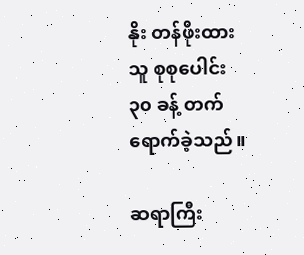နိုး တန်ဖိုးထားသူ စုစုပေါင်း ၃၀ ခန့် တက်ရောက်ခဲ့သည်။

ဆရာကြီး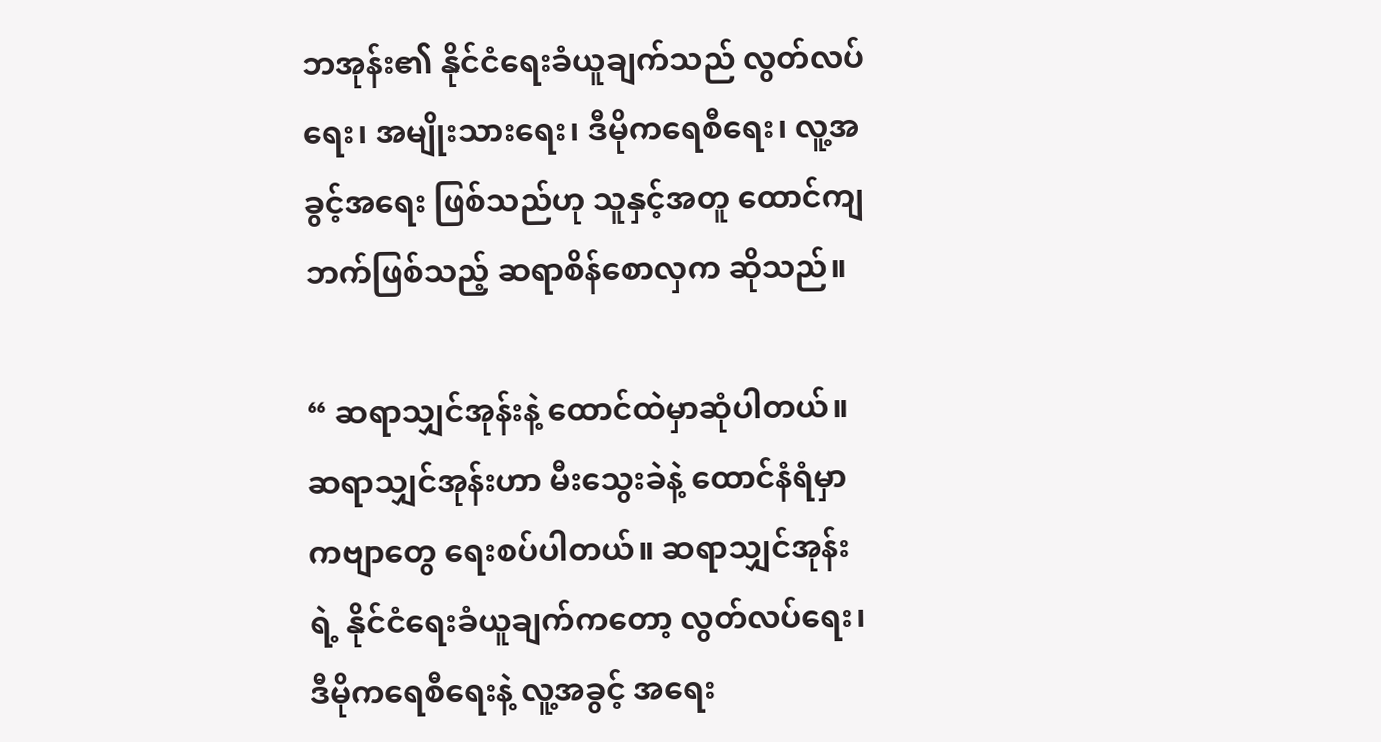ဘအုန်း၏ နိုင်ငံရေးခံယူချက်သည် လွတ်လပ်ရေး၊ အမျိုးသားရေး၊ ဒီမိုကရေစီရေး၊ လူ့အခွင့်အရေး ဖြစ်သည်ဟု သူနှင့်အတူ ထောင်ကျဘက်ဖြစ်သည့် ဆရာစိန်စောလှက ဆိုသည်။

“ ဆရာသျှင်အုန်းနဲ့ ထောင်ထဲမှာဆုံပါတယ်။ ဆရာသျှင်အုန်းဟာ မီးသွေးခဲနဲ့ ထောင်နံရံမှာ ကဗျာတွေ ရေးစပ်ပါတယ်။ ဆရာသျှင်အုန်းရဲ့ နိုင်ငံရေးခံယူချက်ကတော့ လွတ်လပ်ရေး၊ ဒီမိုကရေစီရေးနဲ့ လူ့အခွင့် အရေး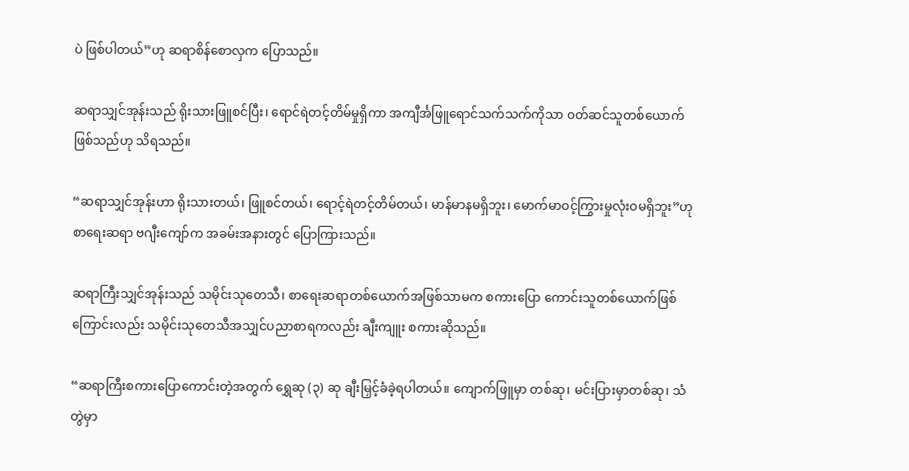ပဲ ဖြစ်ပါတယ်”ဟု ဆရာစိန်စောလှက ပြောသည်။

ဆရာသျှင်အုန်းသည် ရိုးသားဖြူစင်ပြီး၊ ရောင်ရဲတင့်တိမ်မှုရှိကာ အကျီင်္အဖြူရောင်သက်သက်ကိုသာ ၀တ်ဆင်သူတစ်ယောက်ဖြစ်သည်ဟု သိရသည်။

“ဆရာသျှင်အုန်းဟာ ရိုးသားတယ်၊ ဖြူစင်တယ်၊ ရောင့်ရဲတင့်တိမ်တယ်၊ မာန်မာနမရှိဘူး၊ မောက်မာဝင့်ကြွားမှုလုံးဝမရှိဘူး”ဟု စာရေးဆရာ ဗဂျီးကျော်က အခမ်းအနားတွင် ပြောကြားသည်။

ဆရာကြီးသျှင်အုန်းသည် သမိုင်းသုတေသီ၊ စာရေးဆရာတစ်ယောက်အဖြစ်သာမက စကားပြော ကောင်းသူတစ်ယောက်ဖြစ်ကြောင်းလည်း သမိုင်းသုတေသီအသျှင်ပညာစာရကလည်း ချီးကျူး စကားဆိုသည်။

“ဆရာကြီးစကားပြောကောင်းတဲ့အတွက် ရွှေဆု (၃) ဆု ချီးမြှင့်ခံခဲ့ရပါတယ်။ ကျောက်ဖြူမှာ တစ်ဆု၊ မင်းပြားမှာတစ်ဆု၊ သံတွဲမှာ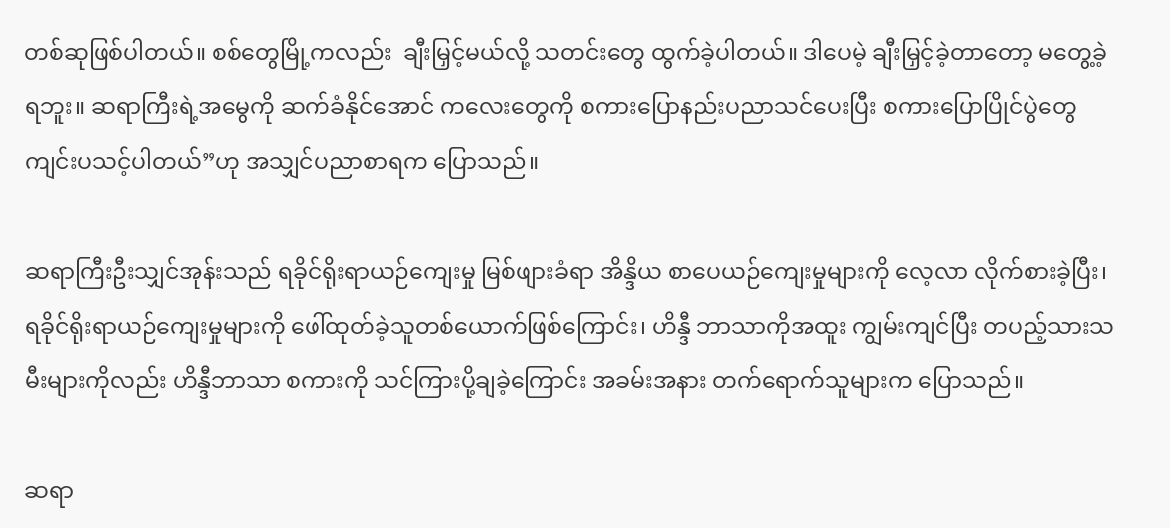တစ်ဆုဖြစ်ပါတယ်။ စစ်တွေမြို့ကလည်း  ချီးမြှင့်မယ်လို့ သတင်းတွေ ထွက်ခဲ့ပါတယ်။ ဒါပေမဲ့ ချီးမြှင့်ခဲ့တာတော့ မတွေ့ခဲ့ရဘူး။ ဆရာကြီးရဲ့အမွေကို ဆက်ခံနိုင်အောင် ကလေးတွေကို စကားပြောနည်းပညာသင်ပေးပြီး စကားပြောပြိုင်ပွဲတွေ ကျင်းပသင့်ပါတယ်”ဟု အသျှင်ပညာစာရက ပြောသည်။

ဆရာကြီးဦးသျှင်အုန်းသည် ရခိုင်ရိုးရာယဉ်ကျေးမှု မြစ်ဖျားခံရာ အိန္ဒိယ စာပေယဉ်ကျေးမှုများကို လေ့လာ လိုက်စားခဲ့ပြီး၊ ရခိုင်ရိုးရာယဉ်ကျေးမှုများကို ဖေါ်ထုတ်ခဲ့သူတစ်ယောက်ဖြစ်ကြောင်း၊ ဟိန္ဒီ ဘာသာကိုအထူး ကျွမ်းကျင်ပြီး တပည့်သားသမီးများကိုလည်း ဟိန္ဒီဘာသာ စကားကို သင်ကြားပို့ချခဲ့ကြောင်း အခမ်းအနား တက်ရောက်သူများက ပြောသည်။

ဆရာ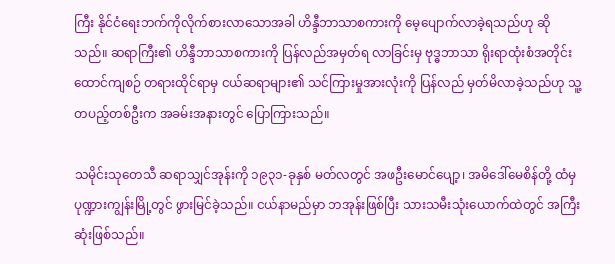ကြီး နိုင်ငံရေးဘက်ကိုလိုက်စားလာသောအခါ ဟိန္ဒီဘာသာစကားကို မေ့ပျောက်လာခဲ့ရသည်ဟု ဆိုသည်။ ဆရာကြီး၏ ဟိန္ဒီဘာသာစကားကို ပြန်လည်အမှတ်ရ လာခြင်းမှ ဗုဒ္ဓဘာသာ ရိုးရာထုံးစံအတိုင်း ထောင်ကျစဉ် တရားထိုင်ရာမှ ငယ်ဆရာများ၏ သင်ကြားမှုအားလုံးကို ပြန်လည် မှတ်မိလာခဲ့သည်ဟု သူ့တပည့်တစ်ဦးက အခမ်းအနားတွင် ပြောကြားသည်။

သမိုင်းသုတေသီ ဆရာသျှင်အုန်းကို ၁၉၃၁-ခုနှစ် မတ်လတွင် အဖဦးမောင်ပျော့၊ အမိဒေါ်မေစိန်တို့ ထံမှ ပုဏ္ဍားကျွန်းမြို့တွင် ဖွားမြင်ခဲ့သည်။ ငယ်နာမည်မှာ ဘအုန်းဖြစ်ပြီး သားသမီးသုံးယောက်ထဲတွင် အကြီးဆုံးဖြစ်သည်။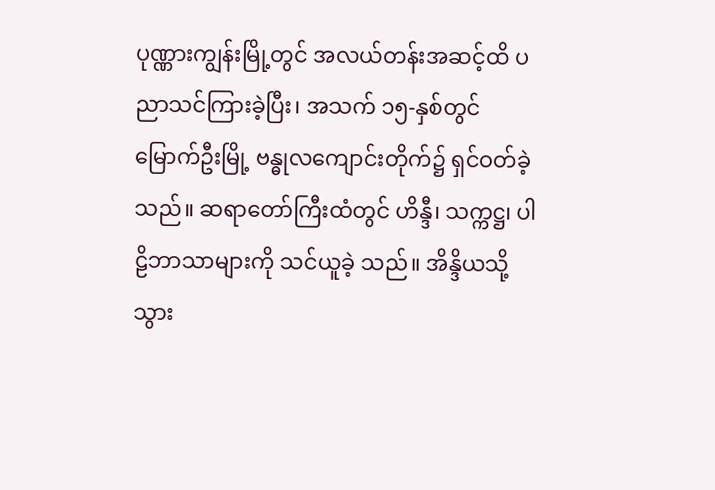ပုဏ္ဏားကျွန်းမြို့တွင် အလယ်တန်းအဆင့်ထိ ပညာသင်ကြားခဲ့ပြီး၊ အသက် ၁၅-နှစ်တွင် မြောက်ဦးမြို့ ဗန္ဓုလကျောင်းတိုက်၌ ရှင်ဝတ်ခဲ့သည်။ ဆရာတော်ကြီးထံတွင် ဟိန္ဒီ၊ သက္ကဋ္ဌ၊ ပါဠိဘာသာများကို သင်ယူခဲ့ သည်။ အိန္ဒိယသို့သွား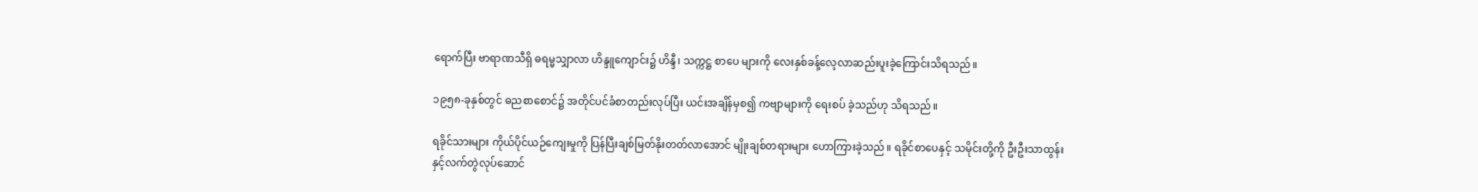ရောက်ပြီး ဗာရာဏသီရှိ ဓရမ္မသျှာလာ ဟိန္ဒူကျောင်း၌ ဟိန္ဒီ၊ သက္ကဋ္ဌ စာပေ များကို လေးနှစ်ခန့်လေ့လာဆည်းပူးခဲ့ကြောင်းသိရသည်။

၁၉၅၈-ခုနှစ်တွင် ဓညစာစောင်၌ အတိုင်ပင်ခံစာတည်းလုပ်ပြီး ယင်းအချိန်မှစ၍ ကဗျာများကို ရေးစပ် ခဲ့သည်ဟု သိရသည်။

ရခိုင်သားများ ကိုယ်ပိုင်ယဉ်ကျေးမှုကို ပြန်ပြီးချစ်မြတ်နိုးတတ်လာအောင် မျိုးချစ်တရားများ ဟောကြားခဲ့သည်။ ရခိုင်စာပေနှင့် သမိုင်းတို့ကို ဦးဦးသာထွန်းနှင့်လက်တွဲလုပ်ဆောင်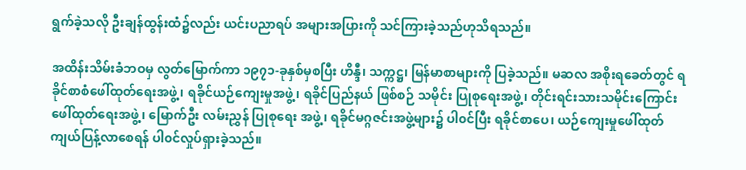ရွက်ခဲ့သလို ဦးချန်ထွန်းထံ၌လည်း ယင်းပညာရပ် အများအပြားကို သင်ကြားခဲ့သည်ဟုသိရသည်။

အထိန်းသိမ်းခံဘဝမှ လွတ်မြောက်ကာ ၁၉၇၁-ခုနှစ်မှစပြီး ဟိန္ဒီ၊ သက္ကဋ္ဌ၊ မြန်မာစာများကို ပြခဲ့သည်။ မဆလ အစိုးရခေတ်တွင် ရခိုင်စာစံဖေါ်ထုတ်ရေးအဖွဲ့၊ ရခိုင်ယဉ်ကျေးမှုအဖွဲ့၊ ရခိုင်ပြည်နယ် ဖြစ်စဉ် သမိုင်း ပြုစုရေးအဖွဲ့၊ တိုင်းရင်းသားသမိုင်းကြောင်းဖေါ်ထုတ်ရေးအဖွဲ့၊ မြောက်ဦး လမ်းညွှန် ပြုစုရေး အဖွဲ့၊ ရခိုင်မဂ္ဂဇင်းအဖွဲ့များ၌ ပါ၀င်ပြီး ရခိုင်စာပေ၊ ယဉ်ကျေးမှုဖေါ်ထုတ် ကျယ်ပြန့်လာစေရန် ပါ၀င်လှုပ်ရှားခဲ့သည်။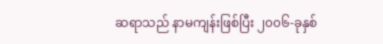ဆရာသည် နာမကျန်းဖြစ်ပြီး ၂၀၀၆-ခုနှစ်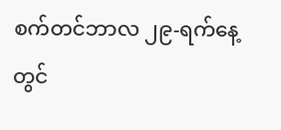စက်တင်ဘာလ ၂၉-ရက်နေ့တွင်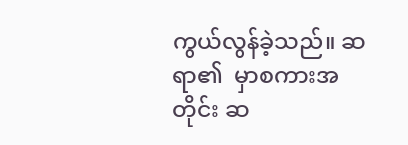ကွယ်လွန်ခဲ့သည်။ ဆရာ၏  မှာစကားအတိုင်း ဆ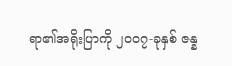ရာ၏အရိုးပြာကို ၂၀၀၇-ခုနှစ် ဇန္န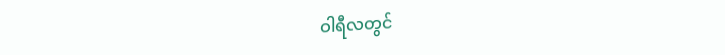ဝါရီလတွင်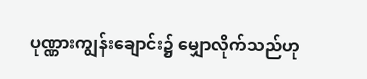ပုဏ္ဏားကျွန်းချောင်း၌ မျှောလိုက်သည်ဟု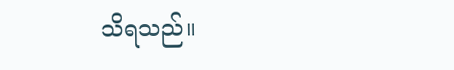သိရသည်။